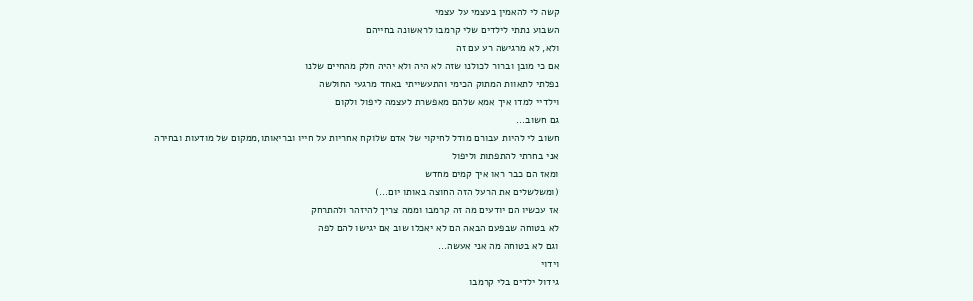קשה לי להאמין בעצמי על עצמי
השבוע נתתי לילדים שלי קרמבו לראשונה בחייהם
ולא, לא מרגישה רע עם זה
אם כי מובן וברור לכולנו שזה לא היה ולא יהיה חלק מהחיים שלנו
נפלתי לתאוות המתוק הכימי והתעשייתי באחד מרגעי החולשה
וילדיי למדו איך אמא שלהם מאפשרת לעצמה ליפול ולקום
גם חשוב...
חשוב לי להיות עבורם מודל לחיקוי של אדם שלוקח אחריות על חייו ובריאותו,ממקום של מודעות ובחירה
אני בחרתי להתפתות וליפול
ומאז הם כבר ראו איך קמים מחדש
(ומשלשלים את הרעל הזה החוצה באותו יום...)
אז עכשיו הם יודעים מה זה קרמבו וממה צריך להיזהר ולהתרחק
לא בטוחה שבפעם הבאה הם לא יאכלו שוב אם יגישו להם לפה
וגם לא בטוחה מה אני אעשה...
וידוי
גידול ילדים בלי קרמבו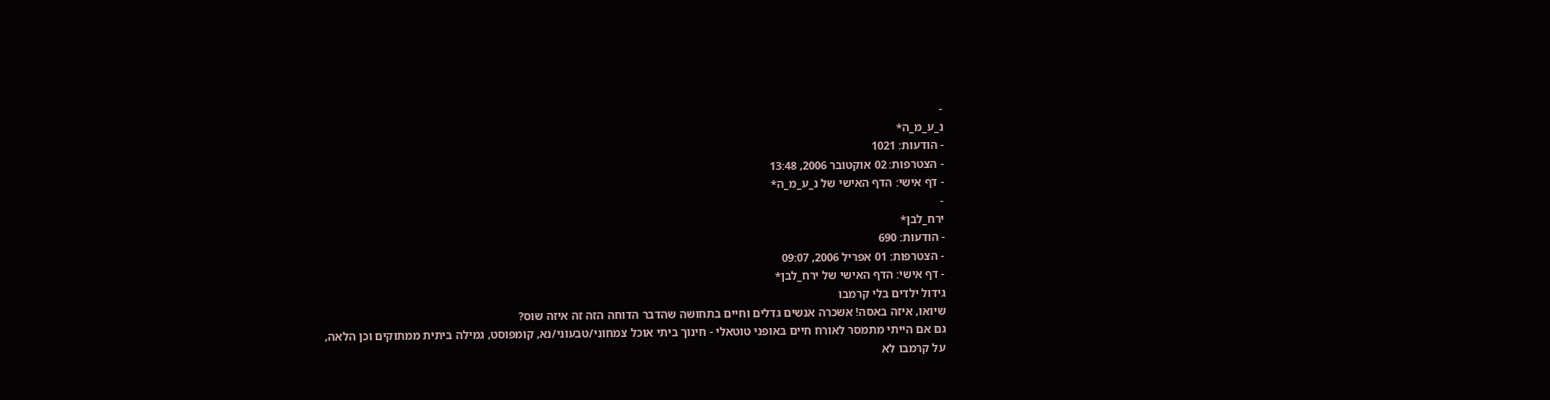-
נ_ע_מ_ה*
- הודעות: 1021
- הצטרפות: 02 אוקטובר 2006, 13:48
- דף אישי: הדף האישי של נ_ע_מ_ה*
-
ירח_לבן*
- הודעות: 690
- הצטרפות: 01 אפריל 2006, 09:07
- דף אישי: הדף האישי של ירח_לבן*
גידול ילדים בלי קרמבו
שיואו, איזה באסה! אשכרה אנשים גדלים וחיים בתחושה שהדבר הדוחה הזה זה איזה שוס?
גם אם הייתי מתמסר לאורח חיים באופני טוטאלי - חינוך ביתי אוכל צמחוני/טבעוני/נא, קומפוסט, גמילה ביתית ממתוקים וכן הלאה,
על קרמבו לא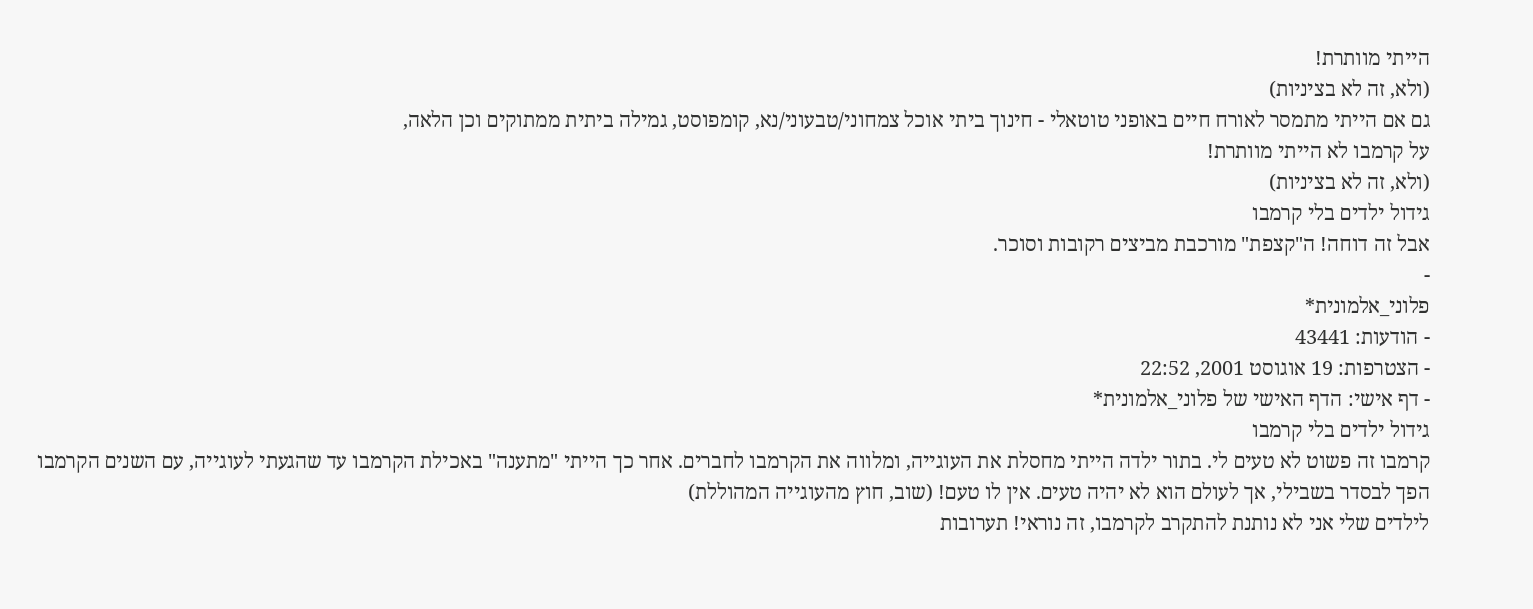הייתי מוותרת!
(ולא, זה לא בציניות)
גם אם הייתי מתמסר לאורח חיים באופני טוטאלי - חינוך ביתי אוכל צמחוני/טבעוני/נא, קומפוסט, גמילה ביתית ממתוקים וכן הלאה,
על קרמבו לא הייתי מוותרת!
(ולא, זה לא בציניות)
גידול ילדים בלי קרמבו
אבל זה דוחה! ה"קצפת" מורכבת מביצים רקובות וסוכר.
-
פלוני_אלמונית*
- הודעות: 43441
- הצטרפות: 19 אוגוסט 2001, 22:52
- דף אישי: הדף האישי של פלוני_אלמונית*
גידול ילדים בלי קרמבו
קרמבו זה פשוט לא טעים לי. בתור ילדה הייתי מחסלת את העוגייה, ומלווה את הקרמבו לחברים. אחר כך הייתי "מתענה" באכילת הקרמבו עד שהגעתי לעוגייה, עם השנים הקרמבו הפך לבסדר בשבילי, אך לעולם הוא לא יהיה טעים. אין לו טעם! (שוב, חוץ מהעוגייה המהוללת)
לילדים שלי אני לא נותנת להתקרב לקרמבו, זה נוראי! תערובות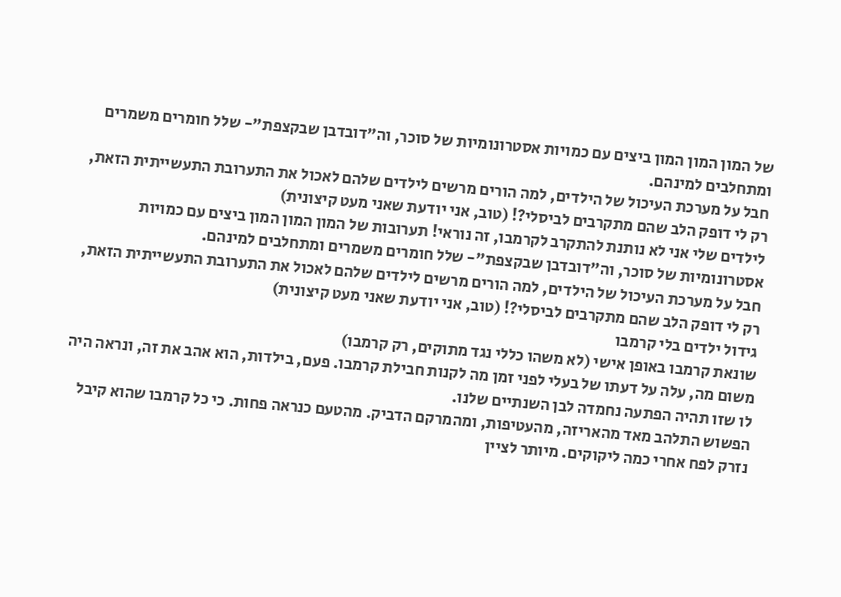של המון המון המון ביצים עם כמויות אסטרונומיות של סוכר, וה"דובדבן שבקצפת"- שלל חומרים משמרים ומתחלבים למינהם.
חבל על מערכת העיכול של הילדים, למה הורים מרשים לילדים שלהם לאכול את התערובת התעשייתית הזאת, רק לי דופק הלב שהם מתקרבים לביסלי?! (טוב, אני יודעת שאני מעט קיצונית)
לילדים שלי אני לא נותנת להתקרב לקרמבו, זה נוראי! תערובות של המון המון המון ביצים עם כמויות אסטרונומיות של סוכר, וה"דובדבן שבקצפת"- שלל חומרים משמרים ומתחלבים למינהם.
חבל על מערכת העיכול של הילדים, למה הורים מרשים לילדים שלהם לאכול את התערובת התעשייתית הזאת, רק לי דופק הלב שהם מתקרבים לביסלי?! (טוב, אני יודעת שאני מעט קיצונית)
גידול ילדים בלי קרמבו
שונאת קרמבו באופן אישי (לא משהו כללי נגד מתוקים, רק קרמבו)
משום מה, עלה על דעתו של בעלי לפני זמן מה לקנות חבילת קרמבו. פעם, בילדות, הוא אהב את זה, ונראה היה לו שזו תהיה הפתעה נחמדה לבן השנתיים שלנו.
הפשוש התלהב מאד מהאריזה, מהעטיפות, ומהמרקם הדביק. מהטעם כנראה פחות. כי כל קרמבו שהוא קיבל נזרק לפח אחרי כמה ליקוקים. מיותר לציין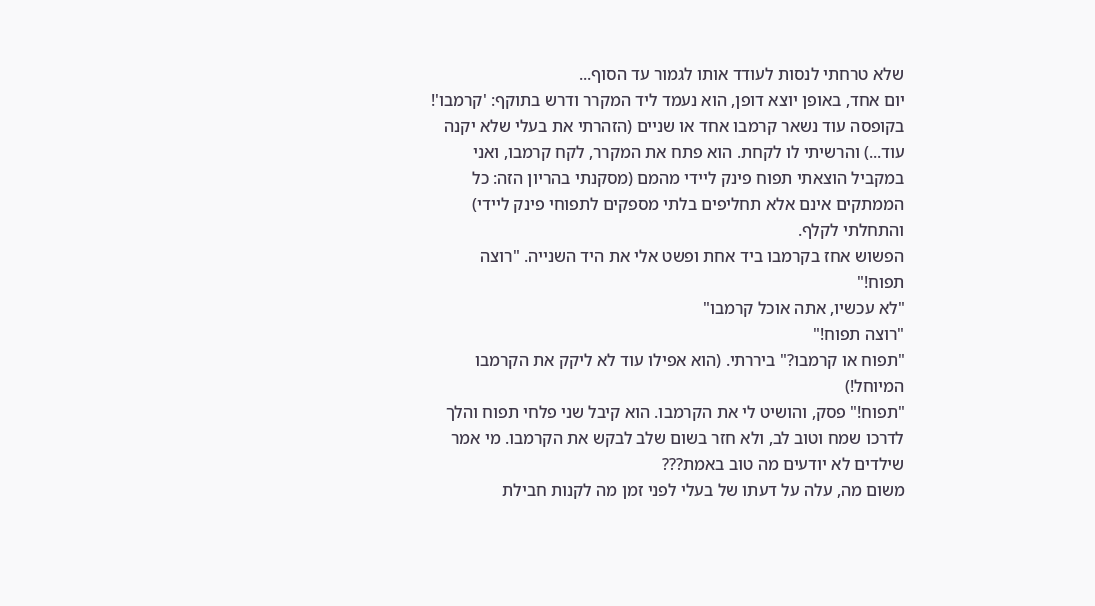שלא טרחתי לנסות לעודד אותו לגמור עד הסוף...
יום אחד, באופן יוצא דופן, הוא נעמד ליד המקרר ודרש בתוקף: 'קרמבו'! בקופסה עוד נשאר קרמבו אחד או שניים (הזהרתי את בעלי שלא יקנה עוד...) והרשיתי לו לקחת. הוא פתח את המקרר, לקח קרמבו, ואני במקביל הוצאתי תפוח פינק ליידי מהמם (מסקנתי בהריון הזה: כל הממתקים אינם אלא תחליפים בלתי מספקים לתפוחי פינק ליידי) והתחלתי לקלף.
הפשוש אחז בקרמבו ביד אחת ופשט אלי את היד השנייה. "רוצה תפוח!"
"לא עכשיו, אתה אוכל קרמבו"
"רוצה תפוח!"
"תפוח או קרמבו?" ביררתי. (הוא אפילו עוד לא ליקק את הקרמבו המיוחל!)
"תפוח!" פסק, והושיט לי את הקרמבו. הוא קיבל שני פלחי תפוח והלך לדרכו שמח וטוב לב, ולא חזר בשום שלב לבקש את הקרמבו. מי אמר שילדים לא יודעים מה טוב באמת???
משום מה, עלה על דעתו של בעלי לפני זמן מה לקנות חבילת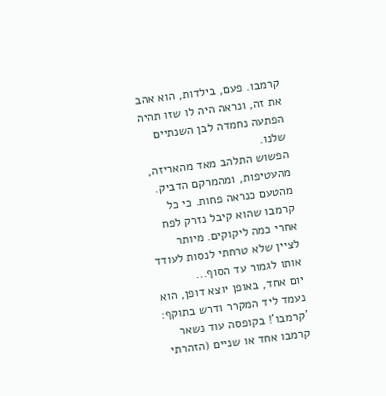קרמבו. פעם, בילדות, הוא אהב את זה, ונראה היה לו שזו תהיה הפתעה נחמדה לבן השנתיים שלנו.
הפשוש התלהב מאד מהאריזה, מהעטיפות, ומהמרקם הדביק. מהטעם כנראה פחות. כי כל קרמבו שהוא קיבל נזרק לפח אחרי כמה ליקוקים. מיותר לציין שלא טרחתי לנסות לעודד אותו לגמור עד הסוף...
יום אחד, באופן יוצא דופן, הוא נעמד ליד המקרר ודרש בתוקף: 'קרמבו'! בקופסה עוד נשאר קרמבו אחד או שניים (הזהרתי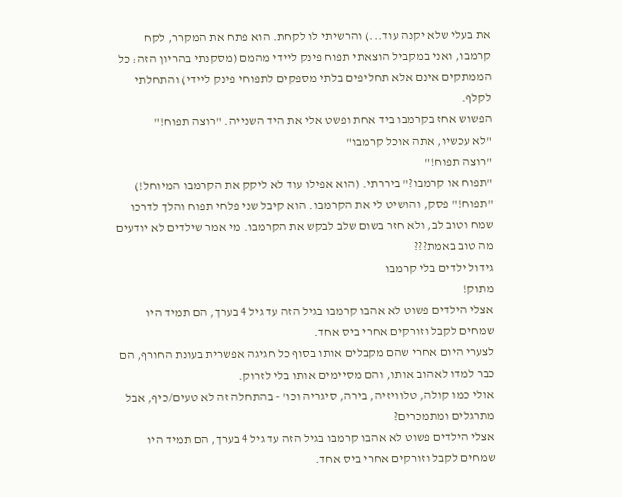את בעלי שלא יקנה עוד...) והרשיתי לו לקחת. הוא פתח את המקרר, לקח קרמבו, ואני במקביל הוצאתי תפוח פינק ליידי מהמם (מסקנתי בהריון הזה: כל הממתקים אינם אלא תחליפים בלתי מספקים לתפוחי פינק ליידי) והתחלתי לקלף.
הפשוש אחז בקרמבו ביד אחת ופשט אלי את היד השנייה. "רוצה תפוח!"
"לא עכשיו, אתה אוכל קרמבו"
"רוצה תפוח!"
"תפוח או קרמבו?" ביררתי. (הוא אפילו עוד לא ליקק את הקרמבו המיוחל!)
"תפוח!" פסק, והושיט לי את הקרמבו. הוא קיבל שני פלחי תפוח והלך לדרכו שמח וטוב לב, ולא חזר בשום שלב לבקש את הקרמבו. מי אמר שילדים לא יודעים מה טוב באמת???
גידול ילדים בלי קרמבו
מתוק!
אצלי הילדים פשוט לא אהבו קרמבו בגיל הזה עד גיל 4 בערך, הם תמיד היו שמחים לקבל וזורקים אחרי ביס אחד.
לצערי היום אחרי שהם מקבלים אותו בסוף כל חגיגה אפשרית בעונת החורף, הם כבר למדו לאהוב אותו, והם מסיימים אותו בלי לזרוק.
אולי כמו קולה, טלוויזיה, בירה, סיגריה וכו' - בהתחלה זה לא טעים/כיף, אבל מתרגלים ומתמכרים?
אצלי הילדים פשוט לא אהבו קרמבו בגיל הזה עד גיל 4 בערך, הם תמיד היו שמחים לקבל וזורקים אחרי ביס אחד.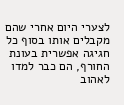לצערי היום אחרי שהם מקבלים אותו בסוף כל חגיגה אפשרית בעונת החורף, הם כבר למדו לאהוב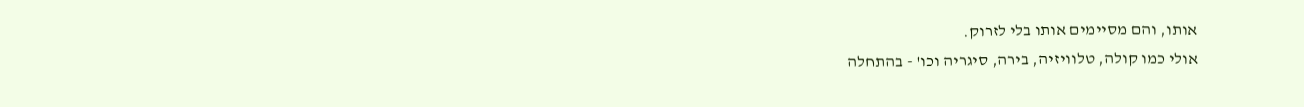אותו, והם מסיימים אותו בלי לזרוק.
אולי כמו קולה, טלוויזיה, בירה, סיגריה וכו' - בהתחלה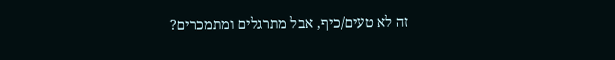זה לא טעים/כיף, אבל מתרגלים ומתמכרים?